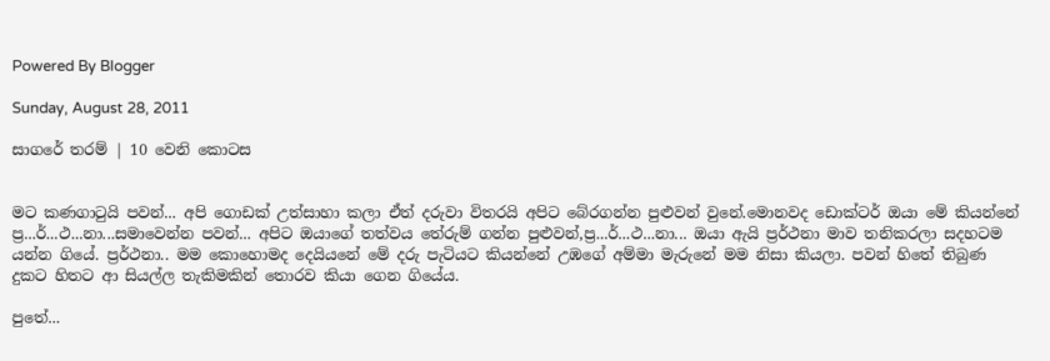Powered By Blogger

Sunday, August 28, 2011

සාගරේ තරම් | 10 වෙනි කොටස


මට කණගාටුයි පවන්... අපි ගොඩක් උත්සාහා කලා ඒත් දරුවා විතරයි අපිට බේරගන්න පුළුවන් වුනේ.මොනවද ඩොක්ටර් ඔයා මේ කියන්නේ ප්‍ර...ර්...ථ...නා...සමාවෙන්න පවන්... අපිට ඔයාගේ තත්වය තේරුම් ගන්න පුළුවන්,ප්‍ර...ර්...ථ...නා... ඔයා ඇයි ප්‍රර්ථනා මාව තනිකරලා සදහටම යන්න ගියේ. ප්‍රර්ථනා.. මම කොහොමද දෙයියනේ මේ දරු පැටියට කියන්නේ උඹගේ අම්මා මැරුනේ මම නිසා කියලා. පවන් හිතේ තිබුණ දුකට හිතට ආ සියල්ල තැකිමකින් තොරව කියා ගෙන ගියේය.

පුතේ...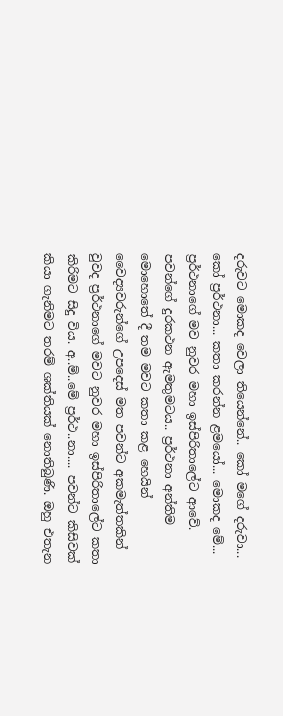දරුවට මොකද වෙලා තියෙන්නේ.. කෝ මගේ දරුවා... කෝ ප්‍රර්ථනා... කතා කරන්න ළමයෝ... මොකද මේ... ප්‍රර්ථනාගේ මව නුවර මහා ඉස්පිරිතාලේට ආවේ. පවන්ගේ දුරකථන ඇමතුමටය.. ප්‍රර්ථනා අන්තිම මොහොතේ දී තම මවට කතා කළ හෙයින් වෛද්‍යවරුන්ගේ උපදෙස් මත පවන්ට අකමැත්තකින් වුවද ප්‍රර්ථනාගේ මවට නුවර මහා ඉස්පිරිතාලේට කතා කිරිමට සිදු විය. අ..ම්..මේ ප්‍රර්ථ..නා.... පවන්ට කිසිවක් කියා ගැනිමට තරම් ශක්තියක් නොතිබුණි. ඔහු එතැන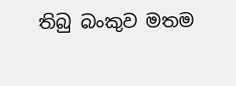තිබු බංකුව මතම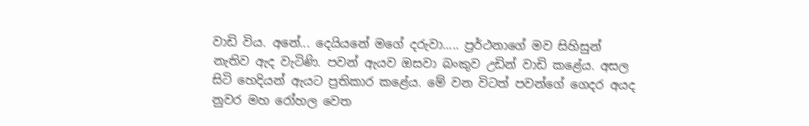වාඩි විය. අනේ... දෙයියනේ මගේ දරුවා..... ප්‍රර්ථනාගේ මව සිහිසුන් නැතිව ඇද වැටිණි. පවන් ඇයව ඔසවා බංකුව උඩින් වාඩි කළේය. අසල සිටි හෙදියන් ඇයට ප්‍රතිකාර කළේය. මේ වන විටත් පවන්ගේ ගෙදර අයද නුවර මහ රෝහල වෙත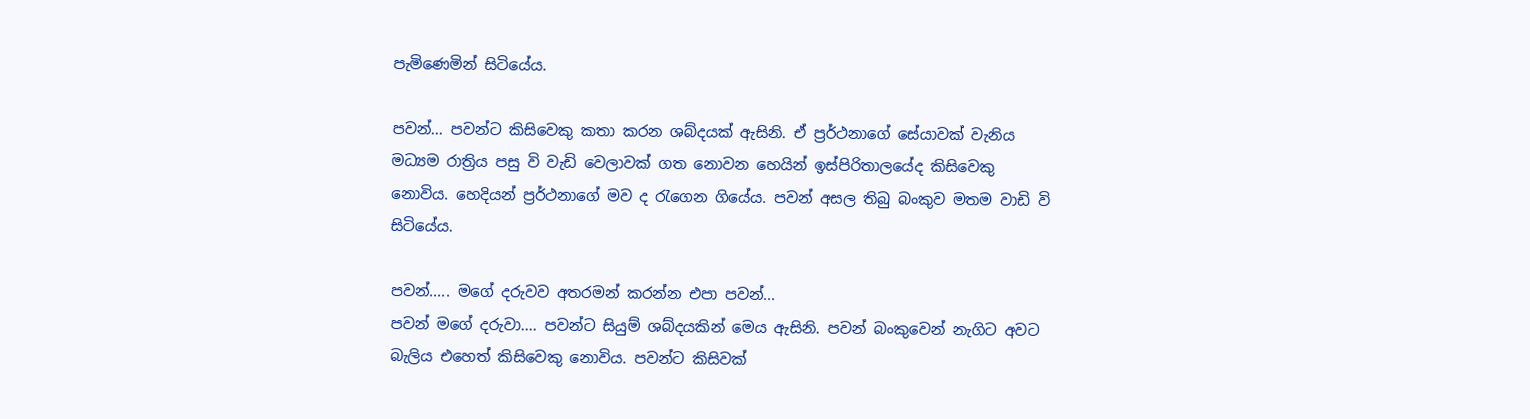පැමිණෙමින් සිටියේය.

පවන්... පවන්ට කිසිවෙකු කතා කරන ශබ්දයක් ඇසිනි. ඒ ප්‍රර්ථනාගේ සේයාවක් වැනිය මධ්‍යම රාත්‍රිය පසු වි වැඩි වෙලාවක් ගත නොවන හෙයින් ඉස්පිරිතාලයේද කිසිවෙකු නොවිය. හෙදියන් ප්‍රර්ථනා‍ගේ මව ද රැගෙන ගියේය. පවන් අසල තිබු බංකුව මතම වාඩි වි සිටියේය.

පවන්..... මගේ දරුවව අතරමන් කරන්න එපා පවන්...
පවන් මගේ දරුවා.... පවන්ට සියුම් ශබ්දයකින් මෙය ඇසිනි. පවන් බංකුවෙන් නැගිට අවට බැලිය එහෙත් කිසිවෙකු නොවිය. පවන්ට කිසිවක්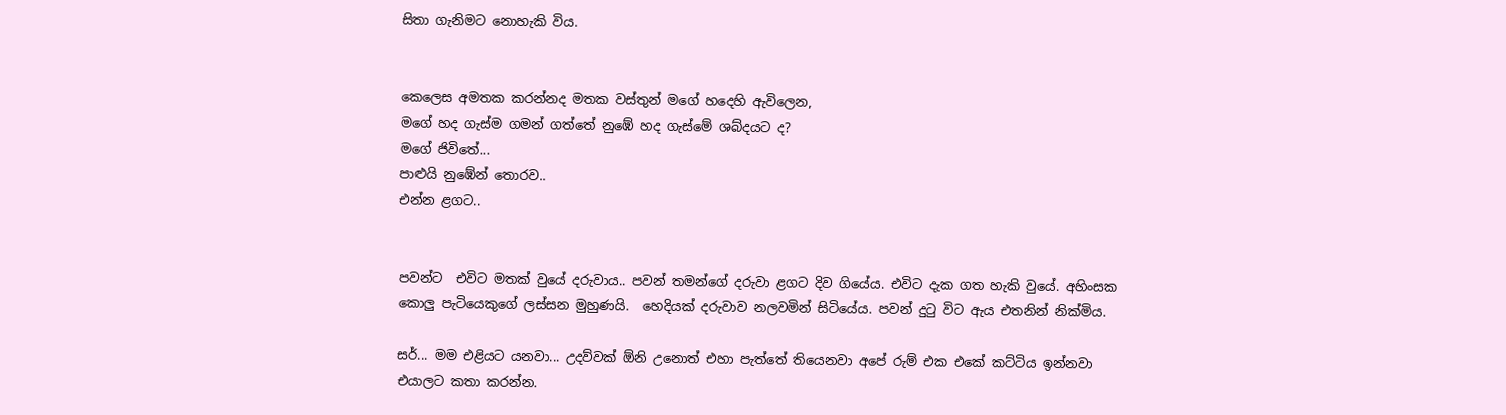සිතා ගැනිමට නොහැකි විය.


කෙලෙස අමතක කරන්නද මතක වස්තුන් මගේ හදෙහි ඇවිලෙන,
මගේ හද ගැස්ම ගමන් ගත්තේ නුඹේ හද ගැස්මේ ශබ්දයට ද?
මගේ ජිවිතේ...
පාළුයි නුඹේන් තොරව..
එන්න ළගට..


පවන්ට  එවිට මතක් වුයේ දරුවාය.. පවන් තමන්ගේ දරුවා ළගට දිව ගියේය. එවිට දැක ගත හැකි වුයේ. අහිංසක කොලු පැටියෙකුගේ ලස්සන මුහුණයි.  හෙදියක් දරුවාව නලවමින් සිටියේය. පවන් දුටු විට ඇය එතනින් නික්මිය.

සර්... මම එළියට යනවා... උදව්වක් ඕනි උනොත් එහා පැත්තේ තියෙනවා අපේ රුම් එක එකේ කට්ටිය ඉන්නවා එයාලට කතා කරන්න.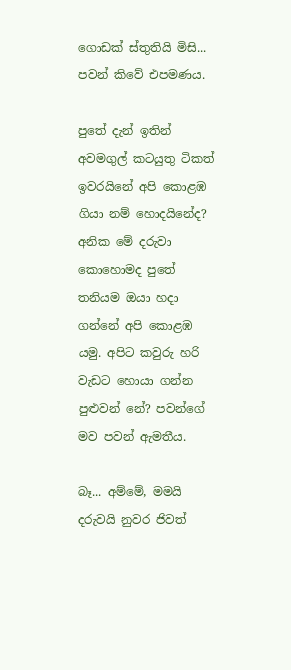ගොඩක් ස්තුතියි මිසි... පවන් කිවේ එපමණය.

පුතේ දැන් ඉතින් අවමගුල් කටයුතු ටිකත් ඉවරයිනේ අපි කොළඹ ගියා නම් හොදයිනේද? අනික මේ දරුවා කොහොමද පුතේ තනියම ඔයා හදා ගන්නේ අපි කොළඹ යමු. අපිට කවුරු හරි වැඩට හොයා ගන්න පුළුවන් නේ? පවන්ගේ මව පවන් ඇමතීය.

බෑ... අම්මේ, මමයි දරුවයි නුවර ජිවත්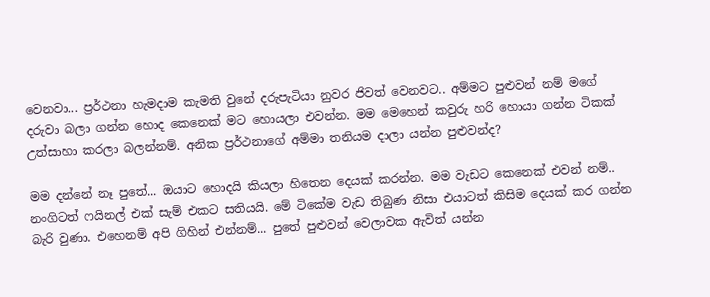වෙනවා... ප්‍රර්ථනා හැමදාම කැමති වුනේ දරුපැටියා නුවර ජිවත් වෙනවට.. අම්මට පුළුවන් නම් මගේ දරුවා බලා ගන්න හොද කෙනෙක් මට හොයලා එවන්න. මම මෙහෙන් කවුරු හරි හොයා ගන්න ටිකක් උත්සාහා කරලා බලන්නම්. අනික ප්‍රර්ථනාගේ අම්මා තනියම දාලා යන්න පුළුවන්ද?

මම දන්නේ නෑ පුතේ... ඔයාට හොදයි කියලා හිතෙන දෙයක් කරන්න. මම වැඩට කෙනෙක් එවන් නම්.. නංගිටත් ෆයිනල් එක් සැම් එකට සතියයි. මේ ටිකේම වැඩ තිබුණ නිසා එයාටත් කිසිම දෙයක් කර ගන්න බැරි වුණා. එහෙනම් අපි ගිහින් එන්නම්... පුතේ පුළුවන් වෙලාවක ඇවිත් යන්න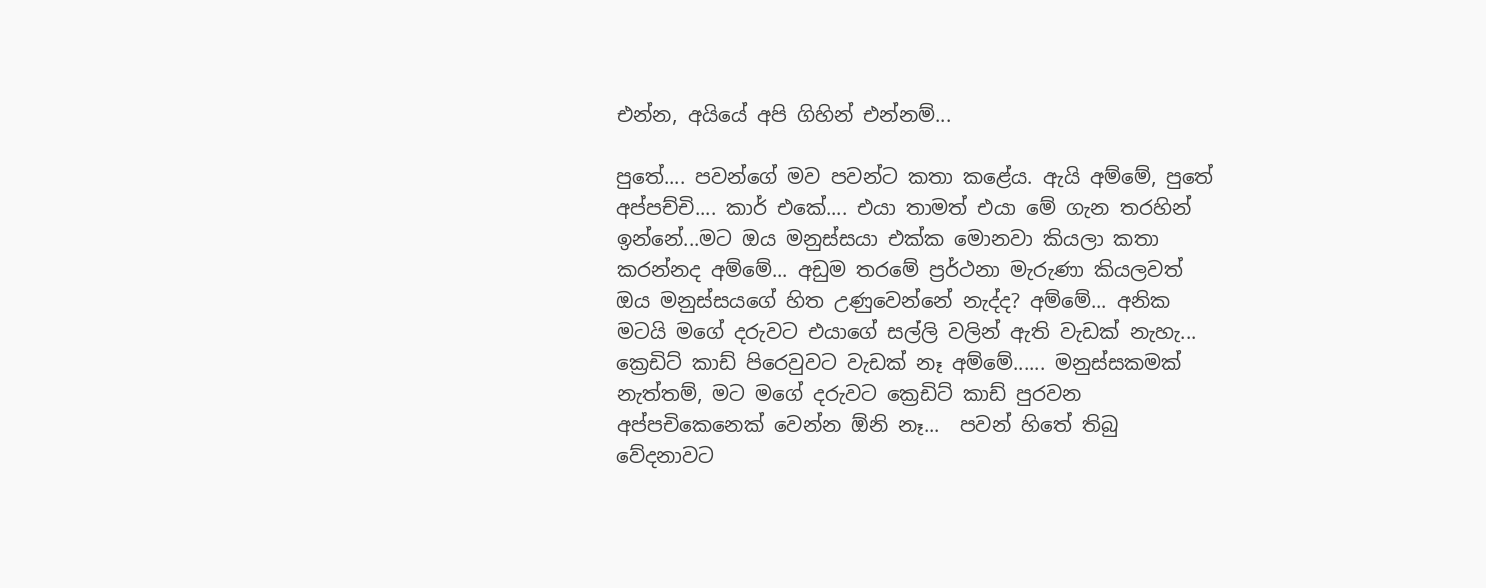එන්න, අයියේ අපි ගිහින් එන්නම්...

පුතේ.... පවන්ගේ මව පවන්ට කතා කළේය. ඇයි අම්මේ, පුතේ අප්පච්චි.... කාර් එකේ.... එයා තාමත් එයා මේ ගැන තරහින් ඉන්නේ...මට ඔය මනුස්සයා එක්ක මොනවා කියලා කතා කරන්නද අම්මේ... අඩුම තරමේ ප්‍රර්ථනා මැරුණා කියලවත් ඔය මනුස්සයගේ හිත උණුවෙන්නේ නැද්ද? අම්මේ... අනික මටයි මගේ දරුවට එයාගේ සල්ලි වලින් ඇති වැඩක් නැහැ... ක්‍රෙඩිට් කාඩ් පිරෙවුවට වැඩක් නෑ අ‍ම්මේ...... මනුස්සකමක් නැත්තම්, මට මගේ දරුවට ක්‍රෙඩිට් කාඩ් පුරවන අප්පචිකෙනෙක් වෙන්න ඕනි නෑ...  පවන් හිතේ තිබු වේදනාවට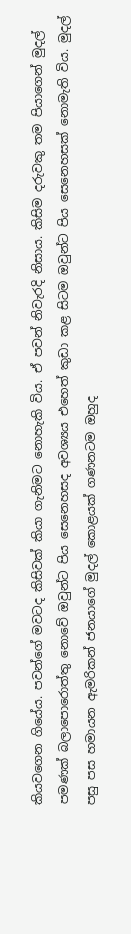කියවගෙන ගියේය. පවන්ගේ මවටද කිසිවක් කියා ගැනිමට නොහැකි විය. ඒ පවන් නිවැරදි නිසාය. කිසිම දරුවකු තම පියාගෙන් මුදල් පමණක් බලාපොරොත්තු නොවේ ඔවුන්ට පිය සෙනෙහසද අවශ්‍යය එහෙත් කුඩා කළ සිටම ඔවුන්ට පිය සෙනෙහසක් නොමැති විය. මුදල් පසු පස හමායන ඇමරිකන් ජනයාගේ මුදල් කොළයක් ගණනටම ඔහුද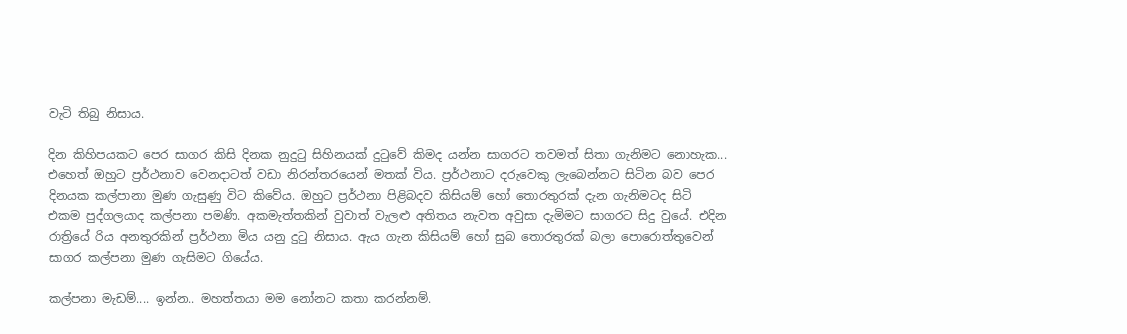වැටි තිබු නිසාය.

දින කිහිපයකට පෙර සාගර කිසි දිනක නුදුටු සිහිනයක් දුටුවේ කිමද යන්න සාගරට තවමත් සිතා ගැනිමට නොහැක... එහෙත් ඔහුට ප්‍රර්ථනාව වෙනදාටත් වඩා නිරන්තරයෙන් මතක් විය. ප්‍රර්ථනාට දරුවෙකු ලැබෙන්නට සිටින බව පෙර දිනයක කල්පානා මුණ ගැසුණු විට කිවේය. ඔහුට ප්‍රර්ථනා පිළිබදව කිසියම් හෝ තොරතුරක් දැන ගැනිමටද සිටි එකම පුද්ගලයාද කල්පනා පමණි. අකමැත්තකින් වුවාත් වැලළු අතිතය නැවත අවුසා දැමිමට සාගරට සිදු වුයේ. එදින රාත්‍රියේ රිය අනතුරකින් ප්‍රර්ථනා මිය යනු දුටු නිසාය. ඇය ගැන කිසියම් හෝ සුබ තොරතුරක් බලා පොරොත්තුවෙන් සාගර කල්පනා මුණ ගැසිමට ගියේය.

කල්පනා මැඩම්.... ඉන්න.. මහත්තයා මම නෝනට කතා කරන්නම්.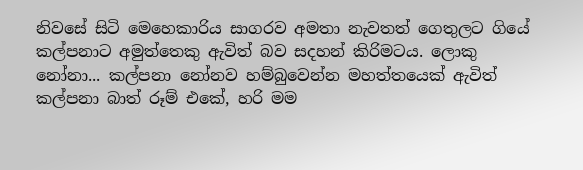නිවසේ සිටි මෙහෙකාරිය සාගරව අමතා නැවතත් ගෙතුලට ගියේ කල්පනාට අමුත්තෙකු ඇවිත් බව සදහන් කිරිමටය. ලොකු නෝනා... කල්පනා නෝනව හම්බුවෙන්න මහත්තයෙක් ඇවිත් කල්පනා බාත් රූම් එකේ, හරි මම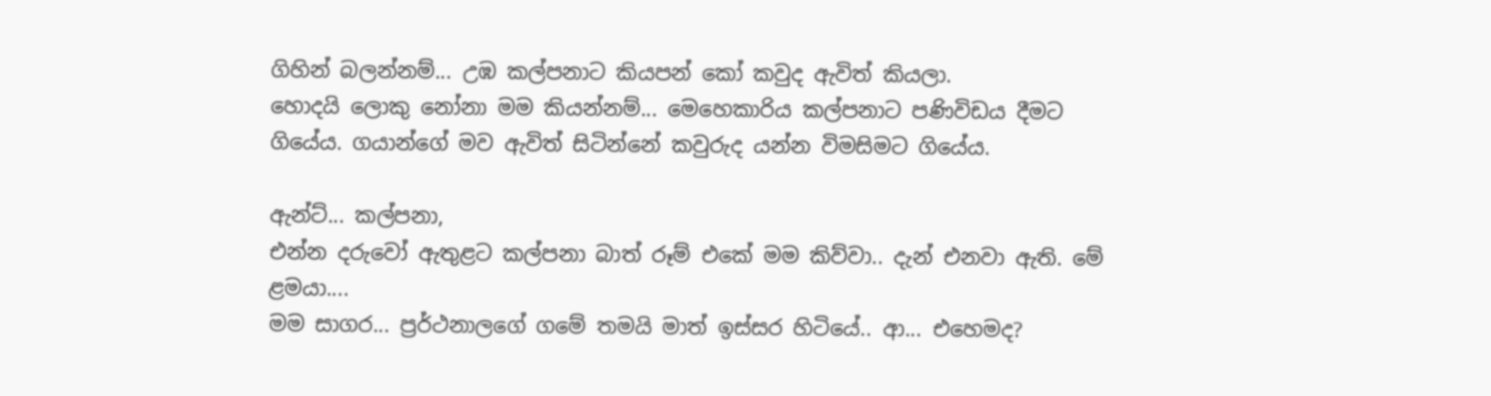ගිහින් බලන්නම්... උඹ කල්පනාට කියපන් කෝ කවුද ඇවිත් කියලා.
හොදයි ලොකු නෝනා මම කියන්නම්... මෙහෙකාරිය කල්පනාට පණිවිඩය දීමට ගියේය. ගයාන්ගේ මව ඇවිත් සිටින්නේ කවුරුද යන්න විමසිමට ගියේය.

ඇන්ට්... කල්පනා,
එන්න දරුවෝ ඇතුළට කල්පනා බාත් රූම් එකේ මම කිව්වා.. දැන් එනවා ඇති. මේ ළමයා....
මම සාගර... ප්‍රර්ථනාලගේ ගමේ තමයි මාත් ඉස්සර හිටියේ.. ආ... එහෙමද?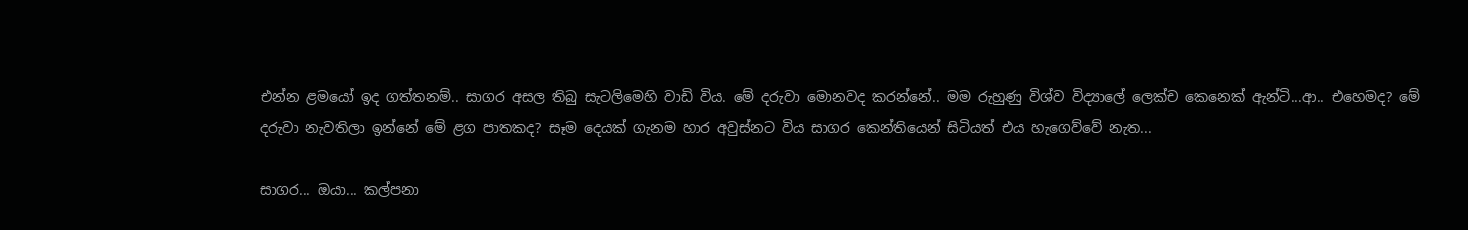එන්න ළමයෝ ඉද ගත්තනම්.. සාගර අසල තිබු සැටලිමෙහි වාඩි විය. මේ දරුවා මොනවද කරන්නේ.. මම රුහුණු විශ්ව විද්‍යාලේ ලෙක්ච කෙනෙක් ඇන්ටි...ආ.. එහෙමද? මේ දරුවා නැවතිලා ඉන්නේ මේ ළග පාතකද? සෑම දෙයක් ගැනම හාර අවුස්නට විය සාගර කෙන්තියෙන් සිටියත් එය හැගෙව්වේ නැත...

සාගර... ඔයා... කල්පනා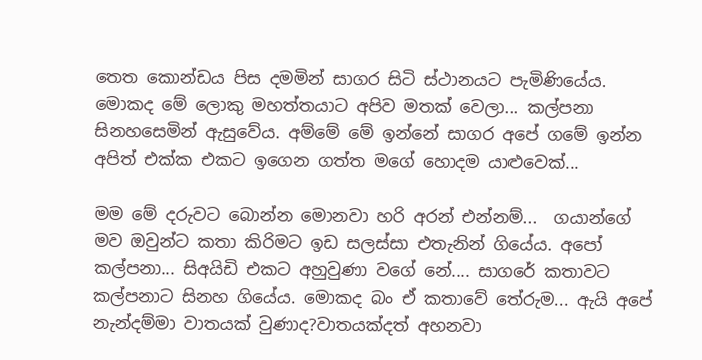තෙත කොන්ඩය පිස දමමින් සාගර සිටි ස්ථානයට පැමිණියේය. මොකද මේ ලොකු මහත්තයාට අපිව මතක් වෙලා... කල්පනා සිනහසෙමින් ඇසුවේය. අම්මේ මේ ඉන්නේ සාගර අපේ ගමේ ඉන්න අපිත් එක්ක එකට ඉගෙන ගත්ත මගේ හොදම යාළුවෙක්...

මම මේ දරුවට බොන්න මොනවා හරි අරන් එන්නම්...  ගයාන්ගේ මව ඔවුන්ට කතා කිරිමට ඉඩ සලස්සා එතැනින් ගියේය. අපෝ කල්පනා... සිඅයිඩි එකට අහුවුණා වගේ නේ.... සාගරේ කතාවට කල්පනාට සිනහ ගියේය. මොකද බං ඒ කතාවේ තේරුම... ඇයි අපේ නැන්දම්මා වාතයක් වුණාද?වාතයක්දත් අහනවා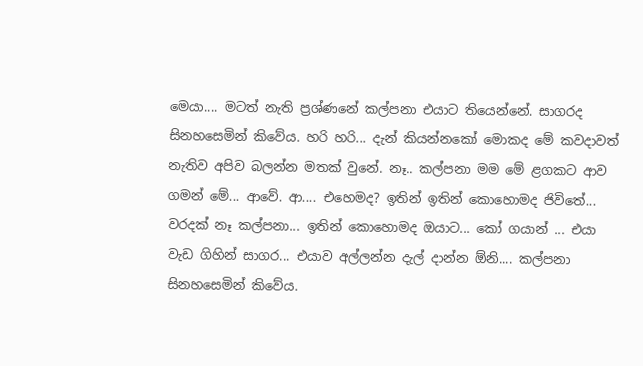මෙයා.... මටත් නැති ප්‍රශ්ණනේ කල්පනා එයාට තියෙන්නේ. සාගරද සිනහසෙමින් කිවේය. හරි හරි... දැන් කියන්නකෝ මොකද මේ කවදාවත් නැතිව අපිව බලන්න මතක් වුනේ. නෑ.. කල්පනා මම මේ ළගකට ආව ගමන් මේ... ආවේ. ආ.... එහෙමද? ඉතින් ඉතින් කොහොමද ජිවිතේ... වරදක් නෑ කල්පනා... ඉතින් කොහොමද ඔයාට... කෝ ගයාන් ... එයා වැඩ ගිහින් සාගර... එයාව අල්ලන්න දැල් දාන්න ඕනි.... කල්පනා සිනහසෙමින් කිවේය.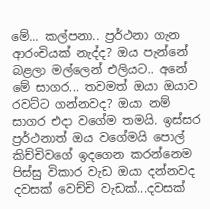මේ... කල්පනා.. ප්‍රර්ථනා ගැන ආරංචියක් නැද්ද? ඔය පැන්නේ බළලා මල්ලෙන් එලියට.. අනේ මේ සාගර... තවමත් ඔයා ඔයාව රවට්ට ගන්නවද? ඔයා නම් සාගර එදා වගේම තමයි. ඉස්සර ප්‍රර්ථනාත් ඔය වගේමයි පොල් කිච්චිවගේ ඉදගෙන කරන්නෙම පිස්සු විකාර වැඩ ඔයා දන්නවද දවසක් වෙච්චි වැඩක්...දවසක්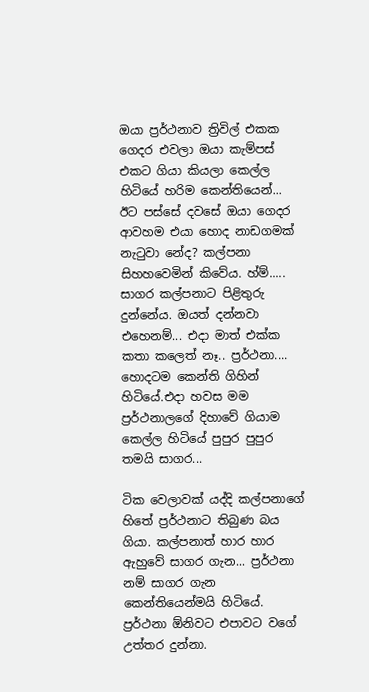ඔයා ප්‍රර්ථනාව ත්‍රිවිල් එකක ගෙදර එවලා ඔයා කැම්පස් එකට ගියා කියලා කෙල්ල හිටියේ හරිම කෙන්තියෙන්... ඊට පස්සේ දවසේ ඔයා ගෙදර ආවහම එයා හොද නාඩගමක් නැටුවා නේද? කල්පනා සිහහවෙමින් කිවේය. හ්ම්..... සාගර කල්පනාට පිළිතුරු දුන්නේය. ඔයත් දන්නවා එහෙනම්... එදා මාත් එක්ක කතා කලෙත් නෑ.. ප්‍රර්ථනා.... හොදටම කෙන්ති ගිහින් හිටියේ.එදා හවස මම ප්‍රර්ථනාලගේ දිහාවේ ගියාම කෙල්ල හිටියේ පුපුර පුපුර තමයි සාගර...

ටික වෙලාවක් යද්දි කල්පනාගේ හිතේ ප්‍රර්ථනාට තිබුණ බය ගියා. කල්පනාත් හාර හාර ඇහුවේ සාගර ගැන... ප්‍රර්ථනා නම් සාගර ගැන කෙන්තියෙන්මයි හිටියේ. ප්‍රර්ථනා ඕනිවට එපාවට වගේ උත්තර දුන්නා.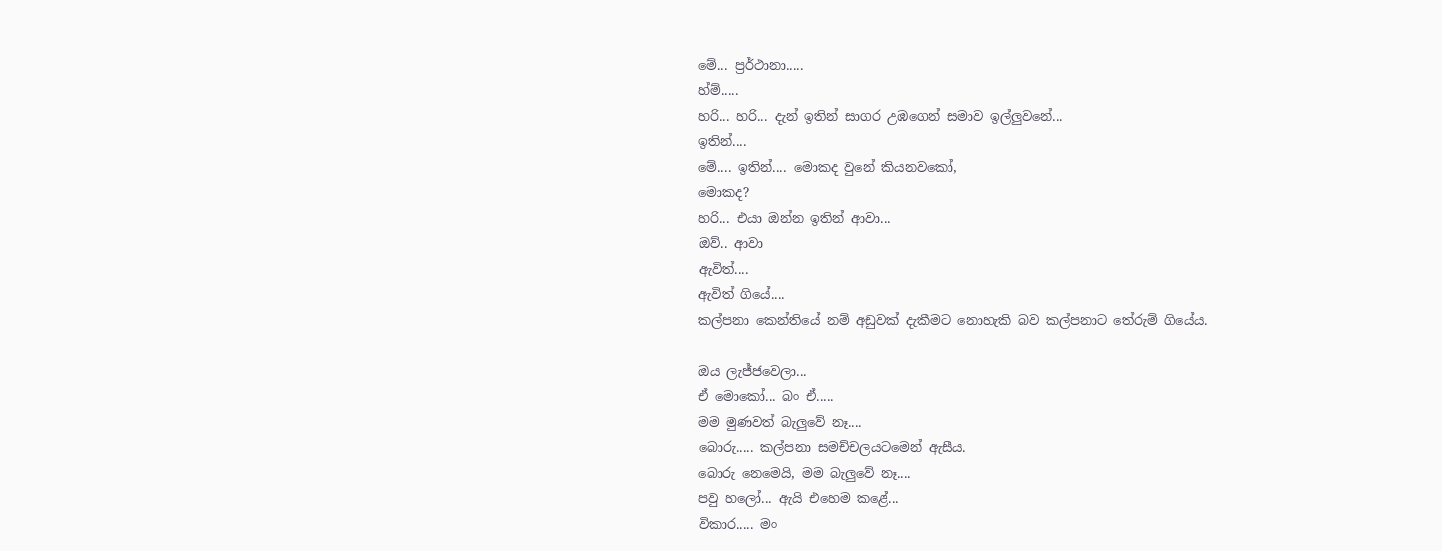මේ... ප්‍රර්ථානා.....
හ්ම්.....
හරි... හරි... දැන් ඉතින් සාගර උඹගෙන් සමාව ඉල්ලුවනේ...
ඉතින්....
මේ.... ඉතින්.... මොකද වුනේ කියනවකෝ,
මොකද?
හරි... එයා ඔන්න ඉතින් ආවා...
ඔව්.. ආවා
ඇවිත්....
ඇවිත් ගියේ....
කල්පනා කෙන්තියේ නම් අඩුවක් දැකීමට නොහැකි බව කල්පනාට තේරුම් ගියේය.

ඔය ලැජ්ජවෙලා...
ඒ මොකෝ... බං ඒ.....
මම මුණවත් බැලුවේ නෑ....
බොරු..... කල්පනා සමච්චලයටමෙන් ඇසීය.
බොරු නෙමෙයි, මම බැලුවේ නෑ....
පවු හලෝ... ඇයි එහෙම කළේ...
විකාර..... මං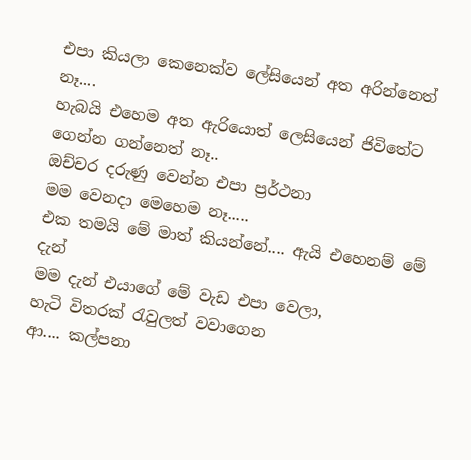එපා කියලා කෙනෙක්ව ලේසියෙන් අත අරින්නෙත් නෑ....
හැබයි එහෙම අත ඇරියොත් ලෙසියෙන් ජිවිතේට ගෙන්න ගන්නෙත් නෑ..
ඔච්චර දරුණු වෙන්න එපා ප්‍රර්ථනා
මම වෙනදා මෙහෙම නෑ.....
එක තමයි මේ මාත් කියන්නේ.... ඇයි එහෙනම් මේ දැන්
මම දැන් එයාගේ මේ වැඩ එපා වෙලා,
හැටි විතරක් රැවුලත් වවාගෙන
ආ.... කල්පනා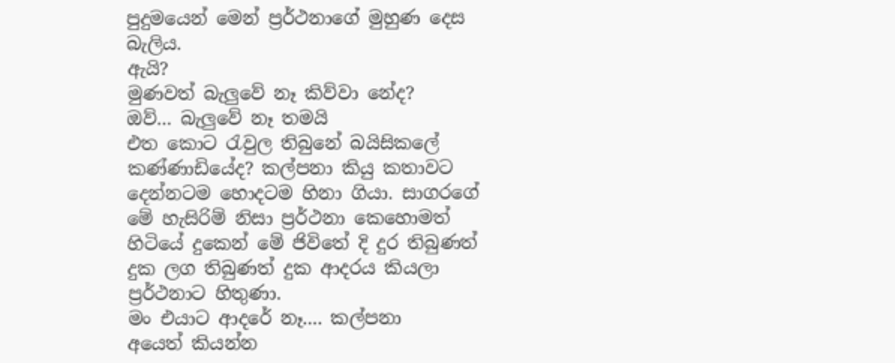පුදුමයෙන් මෙන් ප්‍රර්ථනාගේ මුහුණ දෙස බැලිය.
ඇයි?
මුණවත් බැලුවේ නෑ කිව්වා නේද?
ඔව්... බැලුවේ නෑ තමයි
එත කොට රැවුල තිබුනේ බයිසිකලේ කණ්ණාඩියේද? කල්පනා කියු කතාවට දෙන්නටම හොදටම හිනා ගියා. සාගරගේ මේ හැසිරිම් නිසා ප්‍රර්ථනා කෙහොමත් හිටියේ දුකෙන් මේ ජිවිතේ දි දුර තිබුණත් දුක ලග තිබුණත් දුක ආදරය කියලා ප්‍රර්ථනාට හිතුණා.
මං එයාට ආදරේ නෑ.... කල්පනා
අයෙත් කියන්න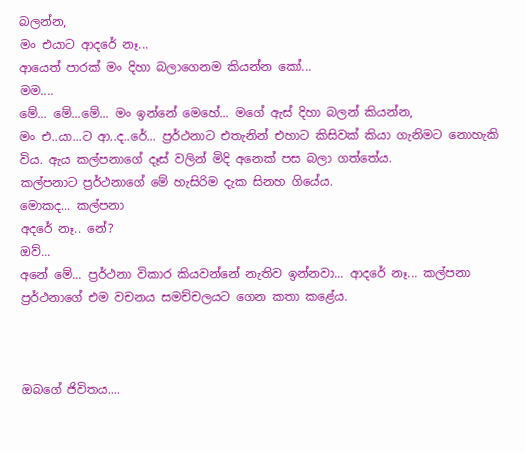බලන්න,
මං එයාට ආදරේ නෑ...
ආයෙත් පාරක් මං දිහා බලාගෙනම කියන්න කෝ...
මම....
මේ... මේ...මේ... මං ඉන්නේ මෙහේ... මගේ ඇස් දිහා බලන් කියන්න,
මං එ..යා...ට ආ..ද‍..රේ... ප්‍රර්ථනාට එතැනින් එහාට කිසිවක් කියා ගැනිමට නොහැකි විය. ඇය කල්පනාගේ දෑස් වලින් මිදි අනෙක් පස බලා ගත්තේය.
කල්පනාට ප්‍රර්ථනාගේ මේ හැසිරිම දැක සිනහ ගියේය.
මොකද... කල්පනා
අදරේ නෑ.. නේ?
ඔව්...
අනේ මේ... ප්‍රර්ථනා විකාර කියවන්නේ නැතිව ඉන්නවා... ආදරේ නෑ... කල්පනා ප්‍රර්ථනාගේ එම වචනය සමච්චලයට ගෙන කතා කළේය.



ඔබගේ ජිවිතය....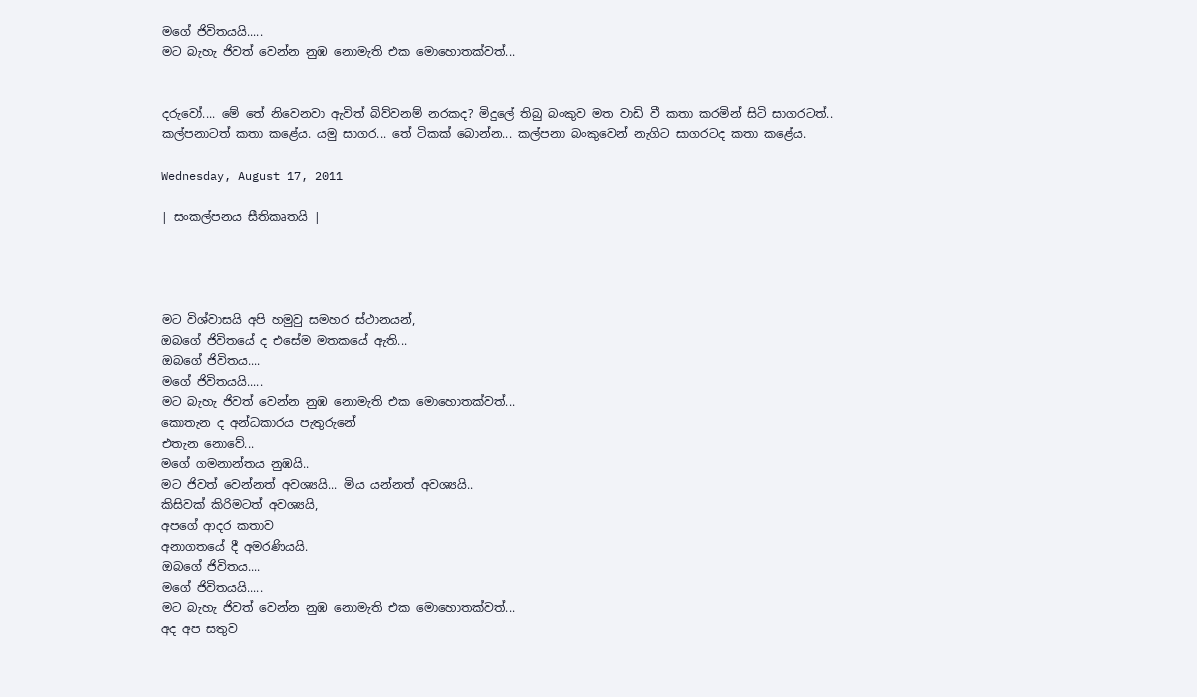මගේ ජිවිතයයි.....
මට බැහැ ජිවත් වෙන්න නුඹ නොමැති එක මොහොතක්වත්...


දරුවෝ.... මේ තේ නිවෙනවා ඇවිත් බිව්වනම් නරකද? මිදුලේ තිබු බංකුව මත වාඩි වී කතා කරමින් සිටි සාගරටත්.. කල්පනාටත් කතා කළේය. යමු සාගර... තේ ටිකක් බොන්න... කල්පනා බංකුවෙන් නැගිට සාගරටද කතා කළේය.

Wednesday, August 17, 2011

| සංකල්පනය සීතිකෘතයි |




මට විශ්වාසයි අපි හමුවු සමහර ස්ථානයන්,
ඔබගේ ජිවිතයේ ද එසේම මතකයේ ඇති...
ඔබගේ ජිවිතය....
මගේ ජිවිතයයි.....
මට බැහැ ජිවත් වෙන්න නුඹ නොමැති එක මොහොතක්වත්...
කොතැන ද අන්ධකාරය පැතුරුනේ
එතැන නොවේ...
මගේ ගමනාන්තය නුඹයි..
මට ජිවත් වෙන්නත් අවශ්‍යයි... මිය යන්නත් අවශ්‍යයි..
කිසිවක් කිරිමටත් අවශ්‍යයි,
අපගේ ආදර කතාව
අනාගතයේ දී අමරණියයි.
ඔබගේ ජිවිතය....
මගේ ජිවිතයයි.....
මට බැහැ ජිවත් වෙන්න නුඹ නොමැති එක මොහොතක්වත්...
අද අප සතුව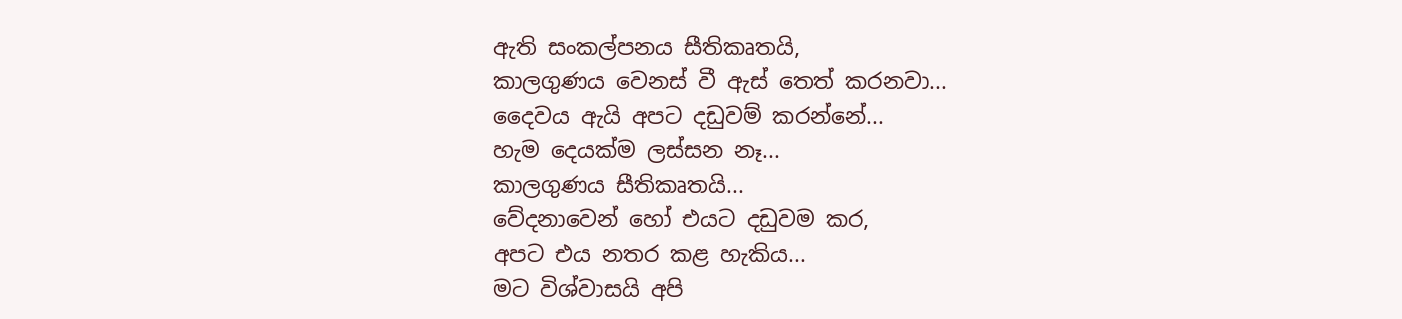ඇති සංකල්පනය සීතිකෘතයි,
කාලගුණය වෙනස් වී ඇස් තෙත් කරනවා...
දෛවය ඇයි අපට දඩුවම් කරන්නේ...
හැම දෙයක්ම ලස්සන නෑ...
කාලගුණය සීතිකෘතයි...
වේදනාවෙන් හෝ එයට දඩුවම කර,
අපට එය නතර කළ හැකිය...
මට විශ්වාසයි අපි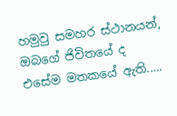හමුවු සමහර ස්ථානයන්,
ඔබගේ ජිවිතයේ ද එසේම මතකයේ ඇති.....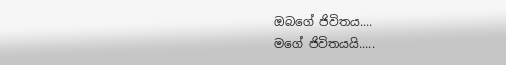ඔබගේ ජිවිතය....
මගේ ජිවිතයයි.....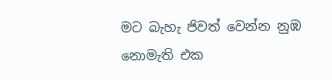මට බැහැ ජිවත් වෙන්න නුඹ නොමැති එක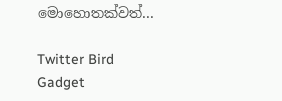මොහොතක්වත්...

Twitter Bird Gadget